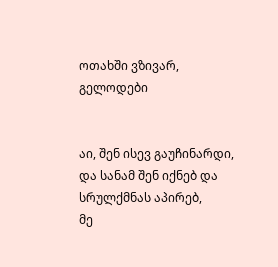ოთახში ვზივარ, გელოდები


აი, შენ ისევ გაუჩინარდი,
და სანამ შენ იქნებ და სრულქმნას აპირებ,
მე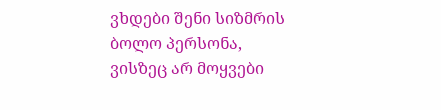ვხდები შენი სიზმრის
ბოლო პერსონა,
ვისზეც არ მოყვები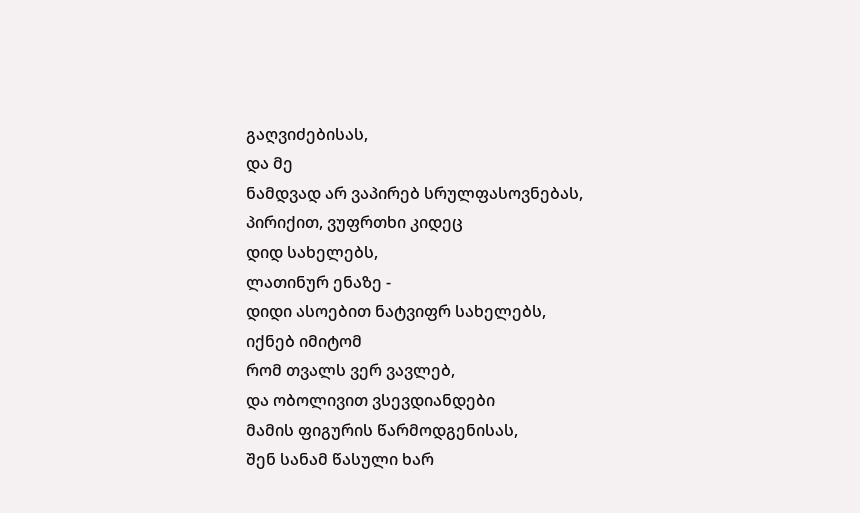გაღვიძებისას,
და მე
ნამდვად არ ვაპირებ სრულფასოვნებას,
პირიქით, ვუფრთხი კიდეც
დიდ სახელებს,
ლათინურ ენაზე -
დიდი ასოებით ნატვიფრ სახელებს,
იქნებ იმიტომ
რომ თვალს ვერ ვავლებ,
და ობოლივით ვსევდიანდები
მამის ფიგურის წარმოდგენისას,
შენ სანამ წასული ხარ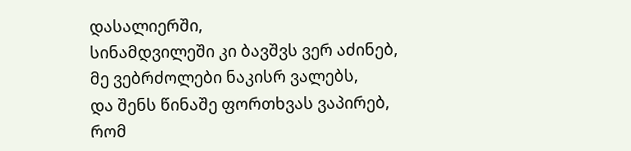დასალიერში,
სინამდვილეში კი ბავშვს ვერ აძინებ,
მე ვებრძოლები ნაკისრ ვალებს,
და შენს წინაშე ფორთხვას ვაპირებ,
რომ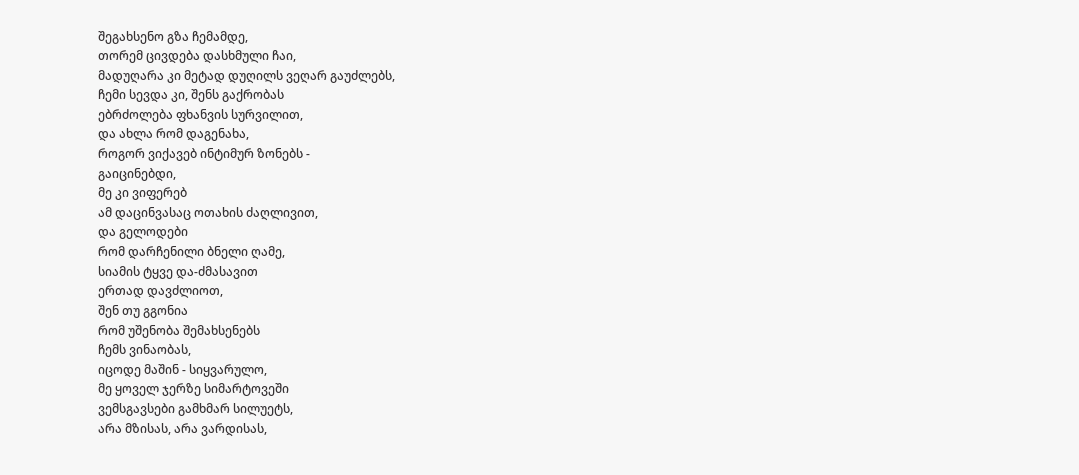შეგახსენო გზა ჩემამდე,
თორემ ცივდება დასხმული ჩაი,
მადუღარა კი მეტად დუღილს ვეღარ გაუძლებს,
ჩემი სევდა კი, შენს გაქრობას
ებრძოლება ფხანვის სურვილით,
და ახლა რომ დაგენახა,
როგორ ვიქავებ ინტიმურ ზონებს -
გაიცინებდი,
მე კი ვიფერებ
ამ დაცინვასაც ოთახის ძაღლივით,
და გელოდები
რომ დარჩენილი ბნელი ღამე,
სიამის ტყვე და-ძმასავით
ერთად დავძლიოთ,
შენ თუ გგონია
რომ უშენობა შემახსენებს
ჩემს ვინაობას,
იცოდე მაშინ - სიყვარულო,
მე ყოველ ჯერზე სიმარტოვეში
ვემსგავსები გამხმარ სილუეტს,
არა მზისას, არა ვარდისას,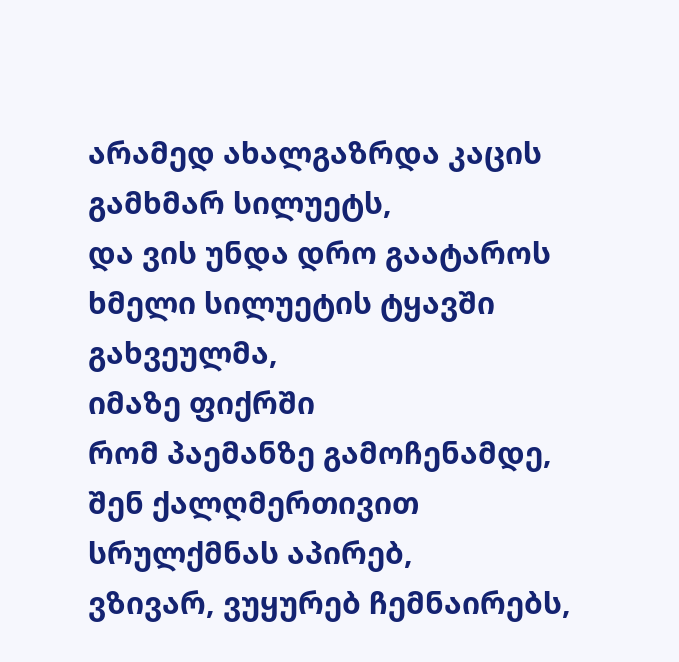არამედ ახალგაზრდა კაცის
გამხმარ სილუეტს,
და ვის უნდა დრო გაატაროს
ხმელი სილუეტის ტყავში გახვეულმა,
იმაზე ფიქრში
რომ პაემანზე გამოჩენამდე,
შენ ქალღმერთივით სრულქმნას აპირებ,
ვზივარ, ვუყურებ ჩემნაირებს,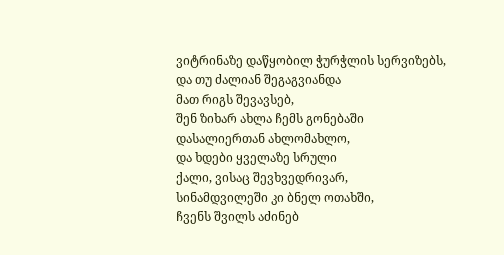ვიტრინაზე დაწყობილ ჭურჭლის სერვიზებს,
და თუ ძალიან შეგაგვიანდა
მათ რიგს შევავსებ,
შენ ზიხარ ახლა ჩემს გონებაში
დასალიერთან ახლომახლო,
და ხდები ყველაზე სრული
ქალი, ვისაც შევხვედრივარ,
სინამდვილეში კი ბნელ ოთახში,
ჩვენს შვილს აძინებ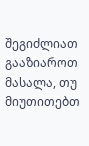შეგიძლიათ გააზიაროთ მასალა, თუ მიუთითებთ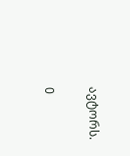ავტორს.

0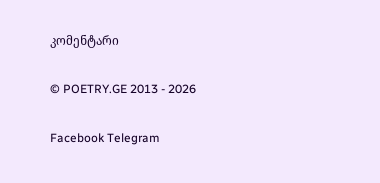კომენტარი

© POETRY.GE 2013 - 2026

Facebook Telegram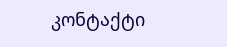კონტაქტი